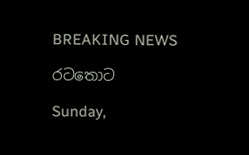BREAKING NEWS

රටතොට

Sunday,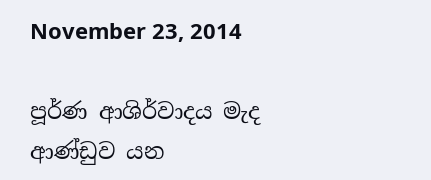November 23, 2014

පූර්ණ ආශිර්වාදය මැද ආණ්‌ඩුව යන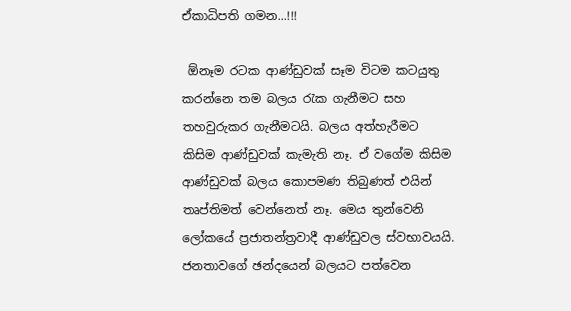ඒකාධිපති ගමන...!!!

 ඕනෑම රටක ආණ්‌ඩුවක්‌ සෑම විටම කටයුතු කරන්නෙ තම බලය රැක ගැනීමට සහ තහවුරුකර ගැනීමටයි. බලය අත්හැරීමට කිසිම ආණ්‌ඩුවක්‌ කැමැති නෑ. ඒ වගේම කිසිම ආණ්‌ඩුවක්‌ බලය කොපමණ තිබුණත් එයින් තෘප්තිමත් වෙන්නෙත් නෑ. මෙය තුන්වෙනි ලෝකයේ ප්‍රජාතන්ත්‍රවාදී ආණ්‌ඩුවල ස්‌වභාවයයි. ජනතාවගේ ඡන්දයෙන් බලයට පත්වෙන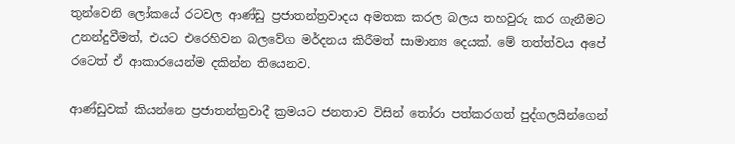තුන්වෙනි ලෝකයේ රටවල ආණ්‌ඩු ප්‍රජාතන්ත්‍රවාදය අමතක කරල බලය තහවුරු කර ගැනීමට උනන්දුවීමත්, එයට එරෙහිවන බලවේග මර්දනය කිරීමත් සාමාන්‍ය දෙයක්‌. මේ තත්ත්වය අපේ රටෙත් ඒ ආකාරයෙන්ම දකින්න තියෙනව.

ආණ්‌ඩුවක්‌ කියන්නෙ ප්‍රජාතන්ත්‍රවාදී ක්‍රමයට ජනතාව විසින් තෝරා පත්කරගත් පුද්ගලයින්ගෙන්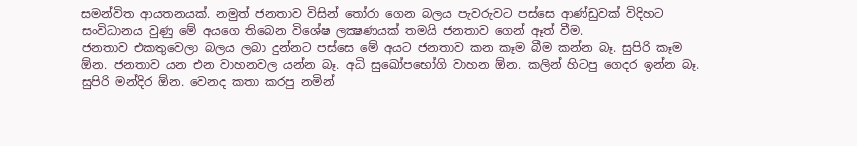සමන්විත ආයතනයක්‌. නමුත් ජනතාව විසින් තෝරා ගෙන බලය පැවරුවට පස්‌සෙ ආණ්‌ඩුවක්‌ විදිහට සංවිධානය වුණු මේ අයගෙ තිබෙන විශේෂ ලක්‍ෂණයක්‌ තමයි ජනතාව ගෙන් ඈත් වීම.
ජනතාව එකතුවෙලා බලය ලබා දුන්නට පස්‌සෙ මේ අයට ජනතාව කන කෑම බීම කන්න බෑ. සුපිරි කෑම ඕන. ජනතාව යන එන වාහනවල යන්න බෑ. අධි සුඛෝපභෝගි වාහන ඕන. කලින් හිටපු ගෙදර ඉන්න බෑ. සුපිරි මන්දිර ඕන. වෙනද කතා කරපු නමින්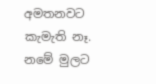අමතනවට කැමැති නෑ. නමේ මුලට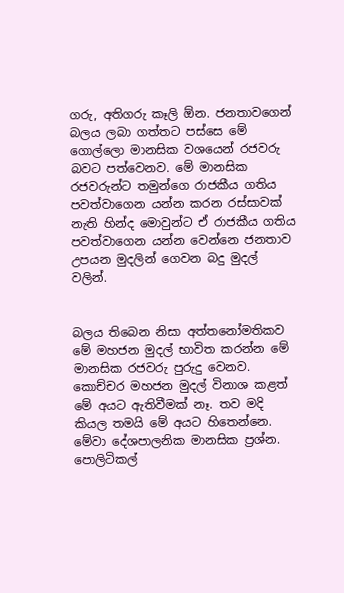ගරු, අතිගරු කෑලි ඕන. ජනතාවගෙන් බලය ලබා ගත්තට පස්‌සෙ මේ ගොල්ලො මානසික වශයෙන් රජවරු බවට පත්වෙනව. මේ මානසික රජවරුන්ට තමුන්ගෙ රාජකීය ගතිය පවත්වාගෙන යන්න කරන රස්‌සාවක්‌ නැති හින්ද මොවුන්ට ඒ රාජකීය ගතිය පවත්වාගෙන යන්න වෙන්නෙ ජනතාව උපයන මුදලින් ගෙවන බදු මුදල් වලින්.


බලය තිබෙන නිසා අත්තනෝමතිකව මේ මහජන මුදල් භාවිත කරන්න මේ මානසික රජවරු පුරුදු වෙනව. කොච්චර මහජන මුදල් විනාශ කළත් මේ අයට ඇතිවීමක්‌ නෑ. තව මදි කියල තමයි මේ අයට හිතෙන්නෙ. මේවා දේශපාලනික මානසික ප්‍රශ්න. පොලිටිකල්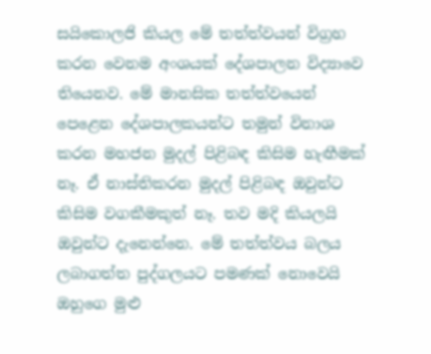සයිකොලජි කියල මේ තත්ත්වයන් විග්‍රහ කරන වෙනම අංශයක්‌ දේශපාලන විද්‍යාවෙ තියෙනව. මේ මානසික තත්ත්වයෙන් පෙළෙන දේශපාලකයන්ට තමුන් විනාශ කරන මහජන මුදල් පිළිබඳ කිසිම හැඟීමක්‌ නෑ. ඒ නාස්‌තිකරන මුදල් පිළිබඳ ඔවුන්ට කිසිම වගකීමකුත් නෑ. තව මදි කියලයි ඔවුන්ට දැනෙන්නෙ. මේ තත්ත්වය බලය ලබාගත්ත පුද්ගලයට පමණක්‌ නොවෙයි ඔහුගෙ මුළු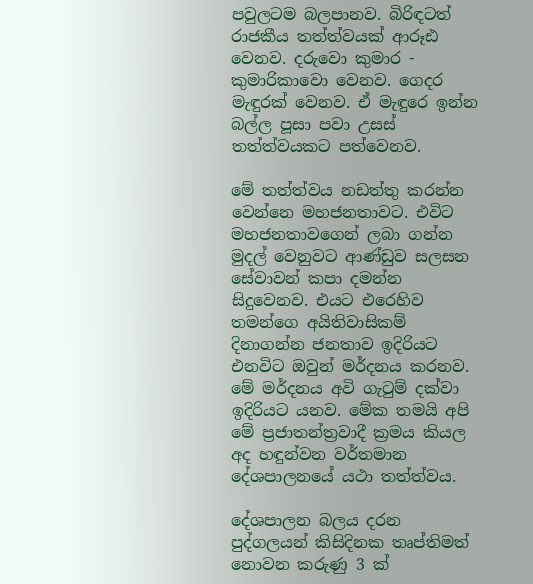පවුලටම බලපානව. බිරිඳටත් රාජකීය තත්ත්වයක්‌ ආරූඪ වෙනව. දරුවො කුමාර - කුමාරිකාවො වෙනව. ගෙදර මැඳුරක්‌ වෙනව. ඒ මැඳුරෙ ඉන්න බල්ල පූසා පවා උසස්‌ තත්ත්වයකට පත්වෙනව.

මේ තත්ත්වය නඩත්තු කරන්න වෙන්නෙ මහජනතාවට. එවිට මහජනතාවගෙන් ලබා ගන්න මුදල් වෙනුවට ආණ්‌ඩුව සලසන සේවාවන් කපා දමන්න සිදුවෙනව. එයට එරෙහිව තමන්ගෙ අයිතිවාසිකම් දිනාගන්න ජනතාව ඉදිරියට එනවිට ඔවුන් මර්දනය කරනව. මේ මර්දනය අවි ගැටුම් දක්‌වා ඉදිරියට යනව. මේක තමයි අපි මේ ප්‍රජාතන්ත්‍රවාදී ක්‍රමය කියල අද හඳුන්වන වර්තමාන දේශපාලනයේ යථා තත්ත්වය.

දේශපාලන බලය දරන පුද්ගලයන් කිසිදිනක තෘප්තිමත් නොවන කරුණු 3 ක්‌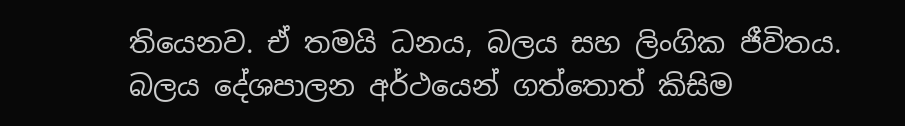තියෙනව. ඒ තමයි ධනය, බලය සහ ලිංගික ජීවිතය. බලය දේශපාලන අර්ථයෙන් ගත්තොත් කිසිම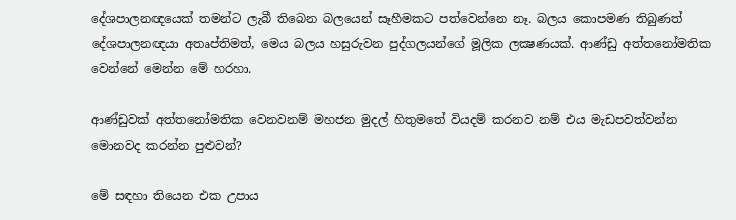දේශපාලනඥයෙක්‌ තමන්ට ලැබී තිබෙන බලයෙන් සෑහීමකට පත්වෙන්නෙ නෑ. බලය කොපමණ තිබුණත් දේශපාලනඥයා අතෘප්තිමත්, මෙය බලය හසුරුවන පුද්ගලයන්ගේ මූලික ලක්‍ෂණයක්‌. ආණ්‌ඩු අත්තනෝමතික වෙන්නේ මෙන්න මේ හරහා.

ආණ්‌ඩුවක්‌ අත්තනෝමතික වෙනවනම් මහජන මුදල් හිතුමතේ වියදම් කරනව නම් එය මැඩපවත්වන්න මොනවද කරන්න පුළුවන්?

මේ සඳහා තියෙන එක උපාය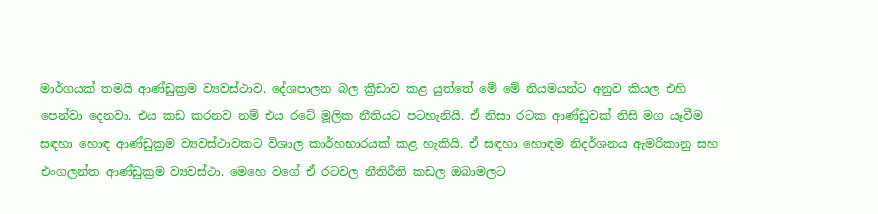මාර්ගයක්‌ තමයි ආණ්‌ඩුක්‍රම ව්‍යවස්‌ථාව. දේශපාලන බල ක්‍රීඩාව කළ යුත්තේ මේ මේ නියමයන්ට අනුව කියල එහි පෙන්වා දෙනවා. එය කඩ කරනව නම් එය රටේ මූලික නීතියට පටහැනියි. ඒ නිසා රටක ආණ්‌ඩුවක්‌ නිසි මග යෑවීම සඳහා හොඳ ආණ්‌ඩුක්‍රම ව්‍යවස්‌ථාවකට විශාල කාර්හභාරයක්‌ කළ හැකියි. ඒ සඳහා හොඳම නිදර්ශනය ඇමරිකානු සහ එංගලන්ත ආණ්‌ඩුක්‍රම ව්‍යවස්‌ථා. මෙහෙ වගේ ඒ රටවල නීතිරීති කඩල ඔබාමලට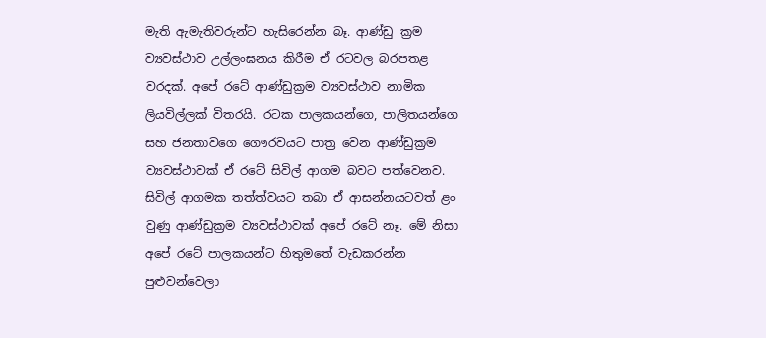මැති ඇමැතිවරුන්ට හැසිරෙන්න බෑ. ආණ්‌ඩු ක්‍රම ව්‍යවස්‌ථාව උල්ලංඝනය කිරීම ඒ රටවල බරපතළ වරදක්‌. අපේ රටේ ආණ්‌ඩුක්‍රම ව්‍යවස්‌ථාව නාමික ලියවිල්ලක්‌ විතරයි. රටක පාලකයන්ගෙ, පාලිතයන්ගෙ සහ ජනතාවගෙ ගෞරවයට පාත්‍ර වෙන ආණ්‌ඩුක්‍රම ව්‍යවස්‌ථාවක්‌ ඒ රටේ සිවිල් ආගම බවට පත්වෙනව. සිවිල් ආගමක තත්ත්වයට තබා ඒ ආසන්නයටවත් ළං වුණු ආණ්‌ඩුක්‍රම ව්‍යවස්‌ථාවක්‌ අපේ රටේ නෑ. මේ නිසා අපේ රටේ පාලකයන්ට හිතුමතේ වැඩකරන්න පුළුවන්වෙලා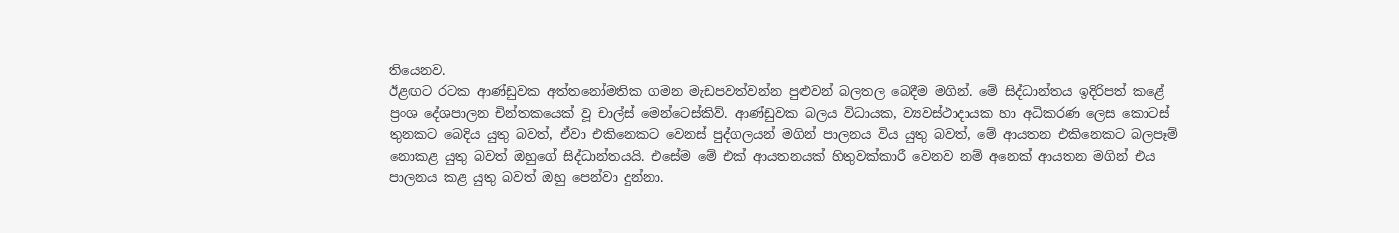තියෙනව.
ඊළඟට රටක ආණ්‌ඩුවක අත්තනෝමතික ගමන මැඩපවත්වන්න පුළුවන් බලතල බෙදීම මගින්. මේ සිද්ධාන්තය ඉදිරිපත් කළේ ප්‍රංශ දේශපාලන චින්තකයෙක්‌ වූ චාල්ස්‌ මෙන්ටෙස්‌කිව්. ආණ්‌ඩුවක බලය විධායක, ව්‍යවස්‌ථාදායක හා අධිකරණ ලෙස කොටස්‌ තුනකට බෙදිය යුතු බවත්, ඒවා එකිනෙකට වෙනස්‌ පුද්ගලයන් මගින් පාලනය විය යුතු බවත්, මේ ආයතන එකිනෙකට බලපෑම් නොකළ යුතු බවත් ඔහුගේ සිද්ධාන්තයයි. එසේම මේ එක්‌ ආයතනයක්‌ හිතුවක්‌කාරී වෙනව නම් අනෙක්‌ ආයතන මගින් එය පාලනය කළ යුතු බවත් ඔහු පෙන්වා දුන්නා.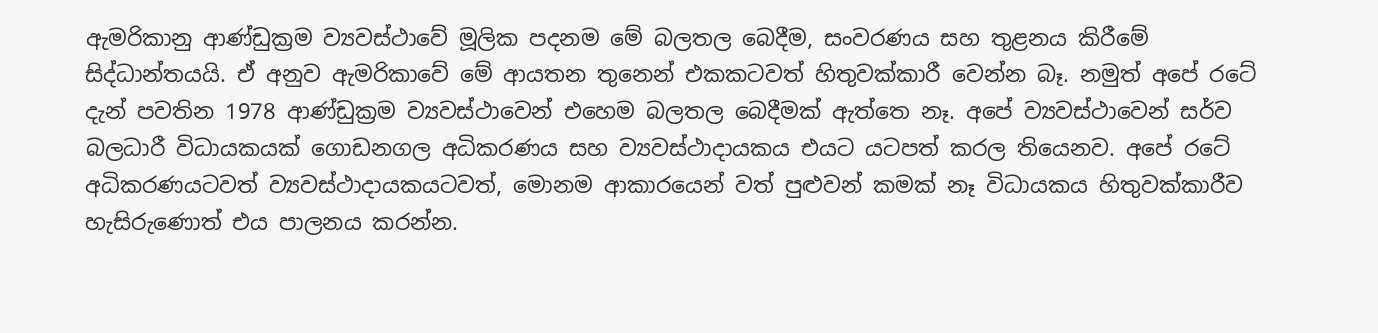ඇමරිකානු ආණ්‌ඩුක්‍රම ව්‍යවස්‌ථාවේ මූලික පදනම මේ බලතල බෙදීම, සංවරණය සහ තුළනය කිරීමේ සිද්ධාන්තයයි. ඒ අනුව ඇමරිකාවේ මේ ආයතන තුනෙන් එකකටවත් හිතුවක්‌කාරී වෙන්න බෑ. නමුත් අපේ රටේ දැන් පවතින 1978 ආණ්‌ඩුක්‍රම ව්‍යවස්‌ථාවෙන් එහෙම බලතල බෙදීමක්‌ ඇත්තෙ නෑ. අපේ ව්‍යවස්‌ථාවෙන් සර්ව බලධාරී විධායකයක්‌ ගොඩනගල අධිකරණය සහ ව්‍යවස්‌ථාදායකය එයට යටපත් කරල තියෙනව. අපේ රටේ අධිකරණයටවත් ව්‍යවස්‌ථාදායකයටවත්, මොනම ආකාරයෙන් වත් පුළුවන් කමක්‌ නෑ විධායකය හිතුවක්‌කාරීව හැසිරුණොත් එය පාලනය කරන්න.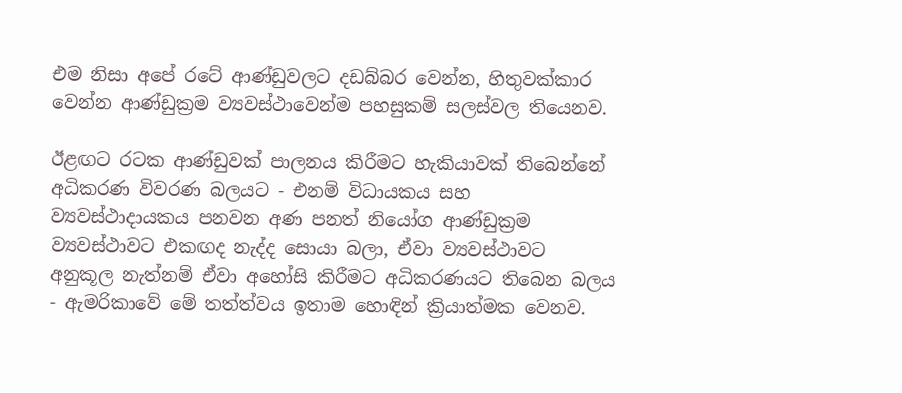එම නිසා අපේ රටේ ආණ්‌ඩුවලට දඩබ්බර වෙන්න, හිතුවක්‌කාර වෙන්න ආණ්‌ඩුක්‍රම ව්‍යවස්‌ථාවෙන්ම පහසුකම් සලස්‌වල තියෙනව.

ඊළඟට රටක ආණ්‌ඩුවක්‌ පාලනය කිරීමට හැකියාවක්‌ තිබෙන්නේ අධිකරණ විවරණ බලයට - එනම් විධායකය සහ ව්‍යවස්‌ථාදායකය පනවන අණ පනත් නියෝග ආණ්‌ඩුක්‍රම ව්‍යවස්‌ථාවට එකඟද නැද්ද සොයා බලා, ඒවා ව්‍යවස්‌ථාවට අනුකූල නැත්නම් ඒවා අහෝසි කිරීමට අධිකරණයට තිබෙන බලය - ඇමරිකාවේ මේ තත්ත්වය ඉතාම හොඳින් ක්‍රියාත්මක වෙනව.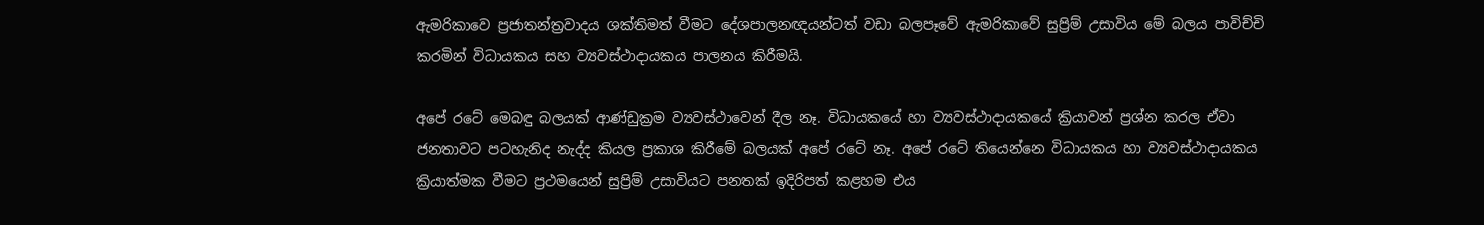ඇමරිකාවෙ ප්‍රජාතන්ත්‍රවාදය ශක්‌තිමත් වීමට දේශපාලනඥයන්ටත් වඩා බලපෑවේ ඇමරිකාවේ සුප්‍රිම් උසාවිය මේ බලය පාවිච්චි කරමින් විධායකය සහ ව්‍යවස්‌ථාදායකය පාලනය කිරීමයි.

අපේ රටේ මෙබඳු බලයක්‌ ආණ්‌ඩුක්‍රම ව්‍යවස්‌ථාවෙන් දීල නෑ. විධායකයේ හා ව්‍යවස්‌ථාදායකයේ ක්‍රියාවන් ප්‍රශ්න කරල ඒවා ජනතාවට පටහැනිද නැද්ද කියල ප්‍රකාශ කිරීමේ බලයක්‌ අපේ රටේ නෑ. අපේ රටේ තියෙන්නෙ විධායකය හා ව්‍යවස්‌ථාදායකය ක්‍රියාත්මක වීමට ප්‍රථමයෙන් සුප්‍රිම් උසාවියට පනතක්‌ ඉදිරිපත් කළහම එය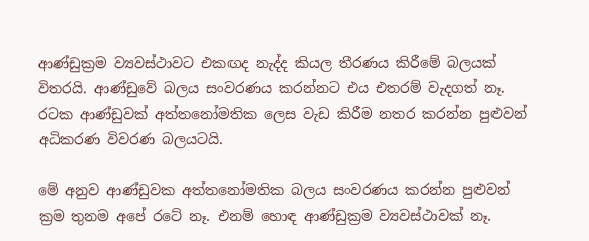ආණ්‌ඩුක්‍රම ව්‍යවස්‌ථාවට එකඟද නැද්ද කියල තීරණය කිරීමේ බලයක්‌ විතරයි. ආණ්‌ඩුවේ බලය සංවරණය කරන්නට එය එතරම් වැදගත් නෑ. රටක ආණ්‌ඩුවක්‌ අත්තනෝමතික ලෙස වැඩ කිරීම නතර කරන්න පුළුවන් අධිකරණ විවරණ බලයටයි.

මේ අනුව ආණ්‌ඩුවක අත්තනෝමතික බලය සංවරණය කරන්න පුළුවන් ක්‍රම තුනම අපේ රටේ නෑ. එනම් හොඳ ආණ්‌ඩුක්‍රම ව්‍යවස්‌ථාවක්‌ නෑ.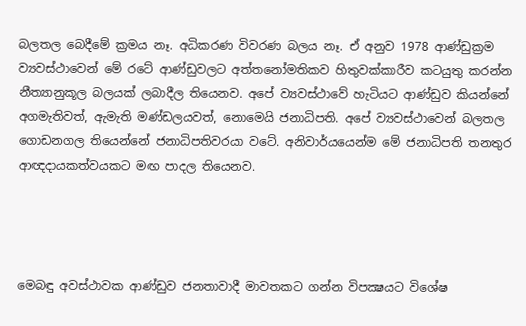බලතල බෙදීමේ ක්‍රමය නෑ. අධිකරණ විවරණ බලය නෑ. ඒ අනුව 1978 ආණ්‌ඩුක්‍රම ව්‍යවස්‌ථාවෙන් මේ රටේ ආණ්‌ඩුවලට අත්තනෝමතිකව හිතුවක්‌කාරීව කටයුතු කරන්න නීත්‍යානුකූල බලයක්‌ ලබාදීල තියෙනව. අපේ ව්‍යවස්‌ථාවේ හැටියට ආණ්‌ඩුව කියන්නේ අගමැතිවත්, ඇමැති මණ්‌ඩලයවත්, නොමෙයි ජනාධිපති. අපේ ව්‍යවස්‌ථාවෙන් බලතල ගොඩනගල තියෙන්නේ ජනාධිපතිවරයා වටේ. අනිවාර්යයෙන්ම මේ ජනාධිපති තනතුර ආඥදායකත්වයකට මඟ පාදල තියෙනව.




මෙබඳු අවස්‌ථාවක ආණ්‌ඩුව ජනතාවාදී මාවතකට ගන්න විපක්‍ෂයට විශේෂ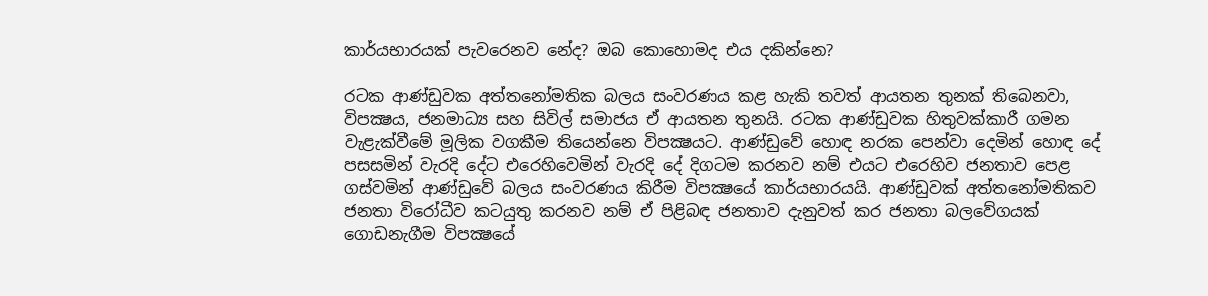කාර්යභාරයක්‌ පැවරෙනව නේද? ඔබ කොහොමද එය දකින්නෙ?

රටක ආණ්‌ඩුවක අත්තනෝමතික බලය සංවරණය කළ හැකි තවත් ආයතන තුනක්‌ තිබෙනවා, විපක්‍ෂය, ජනමාධ්‍ය සහ සිවිල් සමාජය ඒ ආයතන තුනයි. රටක ආණ්‌ඩුවක හිතුවක්‌කාරී ගමන වැළැක්‌වීමේ මූලික වගකීම තියෙන්නෙ විපක්‍ෂයට. ආණ්‌ඩුවේ හොඳ නරක පෙන්වා දෙමින් හොඳ දේ පසසමින් වැරදි දේට එරෙහිවෙමින් වැරදි දේ දිගටම කරනව නම් එයට එරෙහිව ජනතාව පෙළ ගස්‌වමින් ආණ්‌ඩුවේ බලය සංවරණය කිරීම විපක්‍ෂයේ කාර්යභාරයයි. ආණ්‌ඩුවක්‌ අත්තනෝමතිකව ජනතා විරෝධීව කටයුතු කරනව නම් ඒ පිළිබඳ ජනතාව දැනුවත් කර ජනතා බලවේගයක්‌ ගොඩනැගීම විපක්‍ෂයේ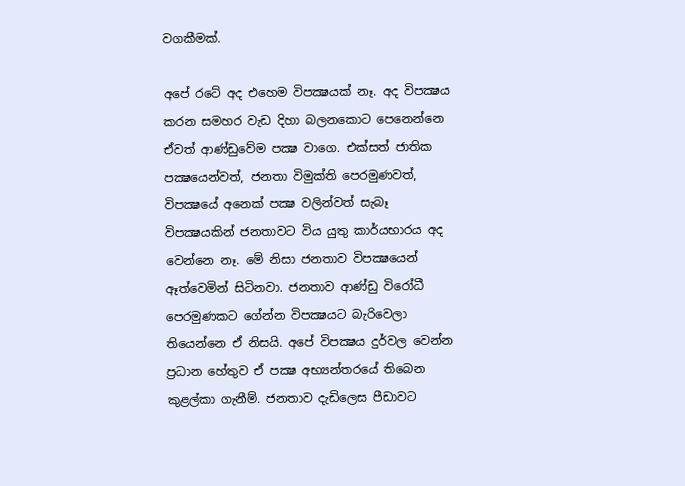වගකීමක්‌.

අපේ රටේ අද එහෙම විපක්‍ෂයක්‌ නෑ. අද විපක්‍ෂය කරන සමහර වැඩ දිහා බලනකොට පෙනෙන්නෙ ඒවත් ආණ්‌ඩුවේම පක්‍ෂ වාගෙ. එක්‌සත් ජාතික පක්‍ෂයෙන්වත්, ජනතා විමුක්‌ති පෙරමුණවත්, විපක්‍ෂයේ අනෙක්‌ පක්‍ෂ වලින්වත් සැබෑ විපක්‍ෂයකින් ජනතාවට විය යුතු කාර්යභාරය අද වෙන්නෙ නෑ. මේ නිසා ජනතාව විපක්‍ෂයෙන් ඈත්වෙමින් සිටිනවා. ජනතාව ආණ්‌ඩු විරෝධී පෙරමුණකට ගේන්න විපක්‍ෂයට බැරිවෙලා තියෙන්නෙ ඒ නිසයි. අපේ විපක්‍ෂය දුර්වල වෙන්න ප්‍රධාන හේතුව ඒ පක්‍ෂ අභ්‍යන්තරයේ තිබෙන කුළල්කා ගැනීම්. ජනතාව දැඩිලෙස පීඩාවට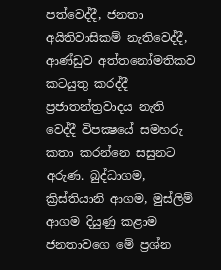පත්වෙද්දී, ජනතා අයිතිවාසිකම් නැතිවෙද්දී, ආණ්‌ඩුව අත්තනෝමතිකව කටයුතු කරද්දී ප්‍රජාතන්ත්‍රවාදය නැති වෙද්දී විපක්‍ෂයේ සමහරු කතා කරන්නෙ සසුනට අරුණ. බුද්ධාගම, ක්‍රිස්‌තියානි ආගම, මුස්‌ලිම් ආගම දියුණු කළාම ජනතාවගෙ මේ ප්‍රශ්න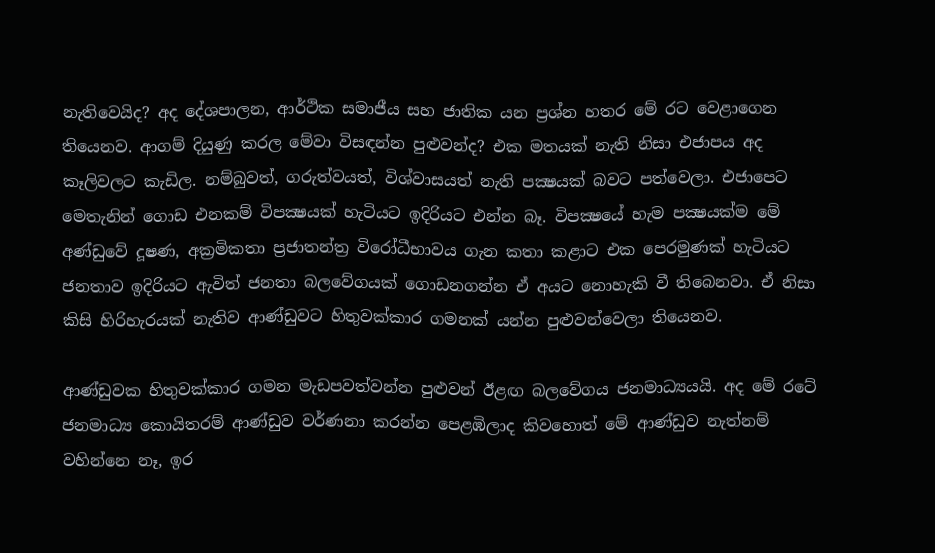නැතිවෙයිද? අද දේශපාලන, ආර්ථික සමාජීය සහ ජාතික යන ප්‍රශ්න හතර මේ රට වෙළාගෙන තියෙනව. ආගම් දියුණු කරල මේවා විසඳන්න පුළුවන්ද? එක මතයක්‌ නැති නිසා එජාපය අද කෑලිවලට කැඩිල. නම්බුවත්, ගරුත්වයත්, විශ්වාසයත් නැති පක්‍ෂයක්‌ බවට පත්වෙලා. එජාපෙට මෙතැනින් ගොඩ එනකම් විපක්‍ෂයක්‌ හැටියට ඉදිරියට එන්න බෑ. විපක්‍ෂයේ හැම පක්‍ෂයක්‌ම මේ අණ්‌ඩුවේ දූෂණ, අක්‍රමිකතා ප්‍රජාතන්ත්‍ර විරෝධීභාවය ගැන කතා කළාට එක පෙරමුණක්‌ හැටියට ජනතාව ඉදිරියට ඇවිත් ජනතා බලවේගයක්‌ ගොඩනගන්න ඒ අයට නොහැකි වී තිබෙනවා. ඒ නිසා කිසි හිරිහැරයක්‌ නැතිව ආණ්‌ඩුවට හිතුවක්‌කාර ගමනක්‌ යන්න පුළුවන්වෙලා තියෙනව.

ආණ්‌ඩුවක හිතුවක්‌කාර ගමන මැඩපවත්වන්න පුළුවන් ඊළඟ බලවේගය ජනමාධ්‍යයයි. අද මේ රටේ ජනමාධ්‍ය කොයිතරම් ආණ්‌ඩුව වර්ණනා කරන්න පෙළඹිලාද කිවහොත් මේ ආණ්‌ඩුව නැත්නම් වහින්නෙ නෑ, ඉර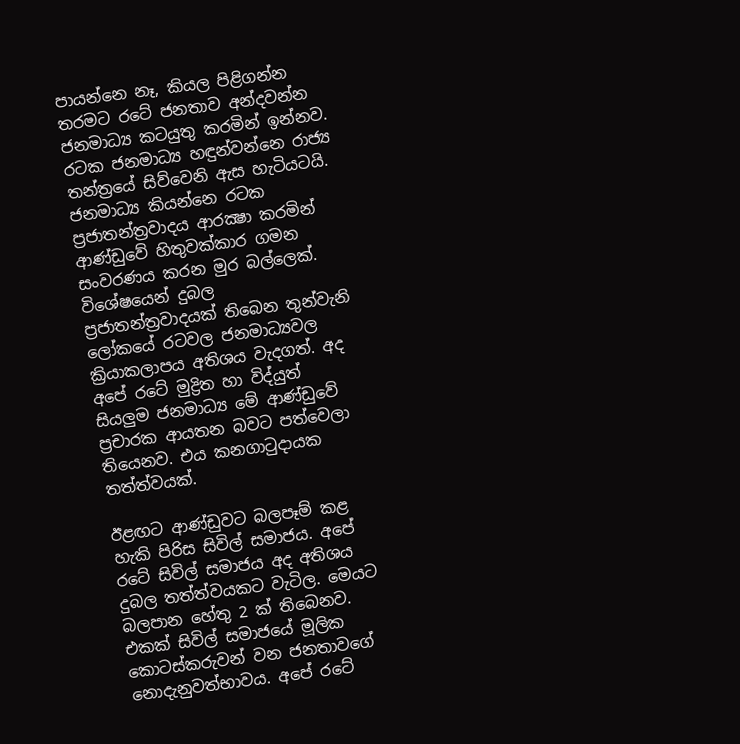පායන්නෙ නෑ, කියල පිළිගන්න තරමට රටේ ජනතාව අන්දවන්න ජනමාධ්‍ය කටයුතු කරමින් ඉන්නව. රටක ජනමාධ්‍ය හඳුන්වන්නෙ රාජ්‍ය තන්ත්‍රයේ සිව්වෙනි ඇස හැටියටයි. ජනමාධ්‍ය කියන්නෙ රටක ප්‍රජාතන්ත්‍රවාදය ආරක්‍ෂා කරමින් ආණ්‌ඩුවේ හිතුවක්‌කාර ගමන සංවරණය කරන මුර බල්ලෙක්‌. විශේෂයෙන් දුබල ප්‍රජාතන්ත්‍රවාදයක්‌ තිබෙන තුන්වැනි ලෝකයේ රටවල ජනමාධ්‍යවල ක්‍රියාකලාපය අතිශය වැදගත්. අද අපේ රටේ මුද්‍රිත හා විද්යුත් සියලුම ජනමාධ්‍ය මේ ආණ්‌ඩුවේ ප්‍රචාරක ආයතන බවට පත්වෙලා තියෙනව. එය කනගාටුදායක තත්ත්වයක්‌.

ඊළඟට ආණ්‌ඩුවට බලපෑම් කළ හැකි පිරිස සිවිල් සමාජය. අපේ රටේ සිවිල් සමාජය අද අතිශය දුබල තත්ත්වයකට වැටිල. මෙයට බලපාන හේතු 2 ක්‌ තිබෙනව. එකක්‌ සිවිල් සමාජයේ මූලික කොටස්‌කරුවන් වන ජනතාවගේ නොදැනුවත්භාවය. අපේ රටේ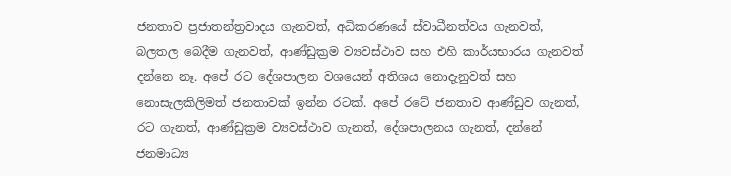ජනතාව ප්‍රජාතන්ත්‍රවාදය ගැනවත්, අධිකරණයේ ස්‌වාධීනත්වය ගැනවත්, බලතල බෙදීම ගැනවත්, ආණ්‌ඩුක්‍රම ව්‍යවස්‌ථාව සහ එහි කාර්යභාරය ගැනවත් දන්නෙ නෑ. අපේ රට දේශපාලන වශයෙන් අතිශය නොදැනුවත් සහ නොසැලකිලිමත් ජනතාවක්‌ ඉන්න රටක්‌. අපේ රටේ ජනතාව ආණ්‌ඩුව ගැනත්, රට ගැනත්, ආණ්‌ඩුක්‍රම ව්‍යවස්‌ථාව ගැනත්, දේශපාලනය ගැනත්, දන්නේ ජනමාධ්‍ය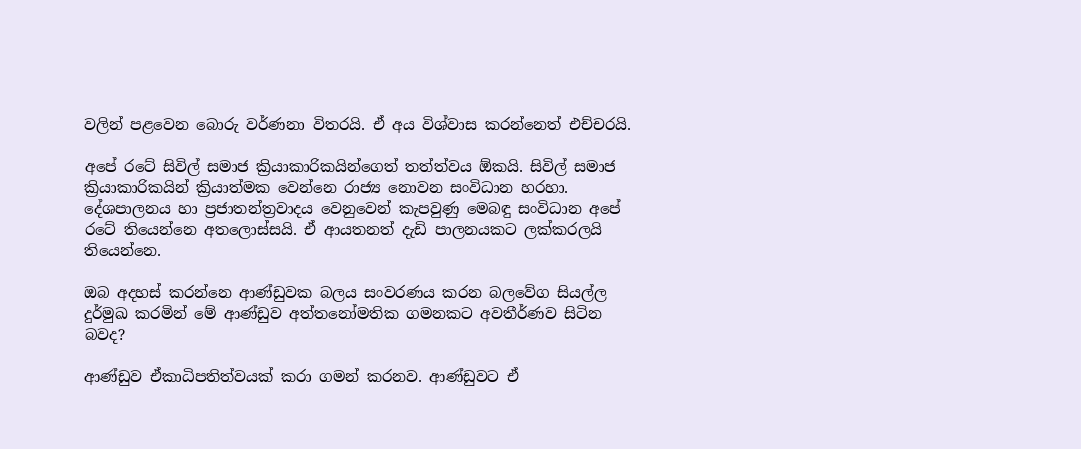වලින් පළවෙන බොරු වර්ණනා විතරයි. ඒ අය විශ්වාස කරන්නෙත් එච්චරයි.

අපේ රටේ සිවිල් සමාජ ක්‍රියාකාරිකයින්ගෙත් තත්ත්වය ඕකයි. සිවිල් සමාජ ක්‍රියාකාරිකයින් ක්‍රියාත්මක වෙන්නෙ රාජ්‍ය නොවන සංවිධාන හරහා. දේශපාලනය හා ප්‍රජාතන්ත්‍රවාදය වෙනුවෙන් කැපවුණු මෙබඳු සංවිධාන අපේ රටේ තියෙන්නෙ අතලොස්‌සයි. ඒ ආයතනත් දැඩි පාලනයකට ලක්‌කරලයි තියෙන්නෙ.

ඔබ අදහස්‌ කරන්නෙ ආණ්‌ඩුවක බලය සංවරණය කරන බලවේග සියල්ල දුර්මුඛ කරමින් මේ ආණ්‌ඩුව අත්තනෝමතික ගමනකට අවතීර්ණව සිටින බවද?

ආණ්‌ඩුව ඒකාධිපතිත්වයක්‌ කරා ගමන් කරනව. ආණ්‌ඩුවට ඒ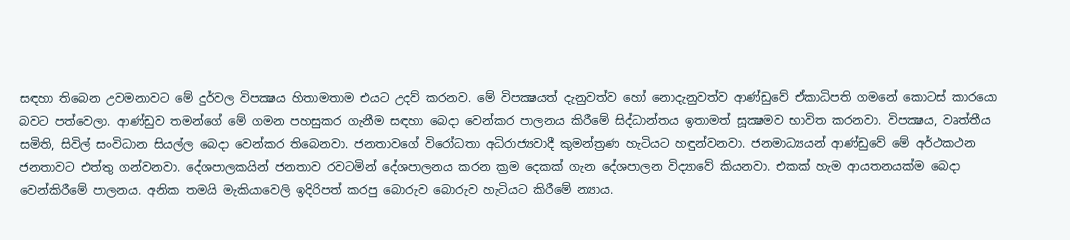සඳහා තිබෙන උවමනාවට මේ දුර්වල විපක්‍ෂය හිතාමතාම එයට උදව් කරනව. මේ විපක්‍ෂයත් දැනුවත්ව හෝ නොදැනුවත්ව ආණ්‌ඩුවේ ඒකාධිපති ගමනේ කොටස්‌ කාරයො බවට පත්වෙලා. ආණ්‌ඩුව තමන්ගේ මේ ගමන පහසුකර ගැනීම සඳහා බෙදා වෙන්කර පාලනය කිරීමේ සිද්ධාන්තය ඉතාමත් සූක්‍ෂමව භාවිත කරනවා. විපක්‍ෂය, වෘත්තීය සමිති, සිවිල් සංවිධාන සියල්ල බෙදා වෙන්කර තිබෙනවා. ජනතාවගේ විරෝධතා අධිරාජ්‍යවාදී කුමන්ත්‍රණ හැටියට හඳුන්වනවා. ජනමාධ්‍යයන් ආණ්‌ඩුවේ මේ අර්ථකථන ජනතාවට එත්තු ගන්වනවා. දේශපාලකයින් ජනතාව රවටමින් දේශපාලනය කරන ක්‍රම දෙකක්‌ ගැන දේශපාලන විද්‍යාවේ කියනවා. එකක්‌ හැම ආයතනයක්‌ම බෙදා වෙන්කිරීමේ පාලනය. අනික තමයි මැකියාවෙලි ඉදිරිපත් කරපු බොරුව බොරුව හැටියට කිරීමේ න්‍යාය.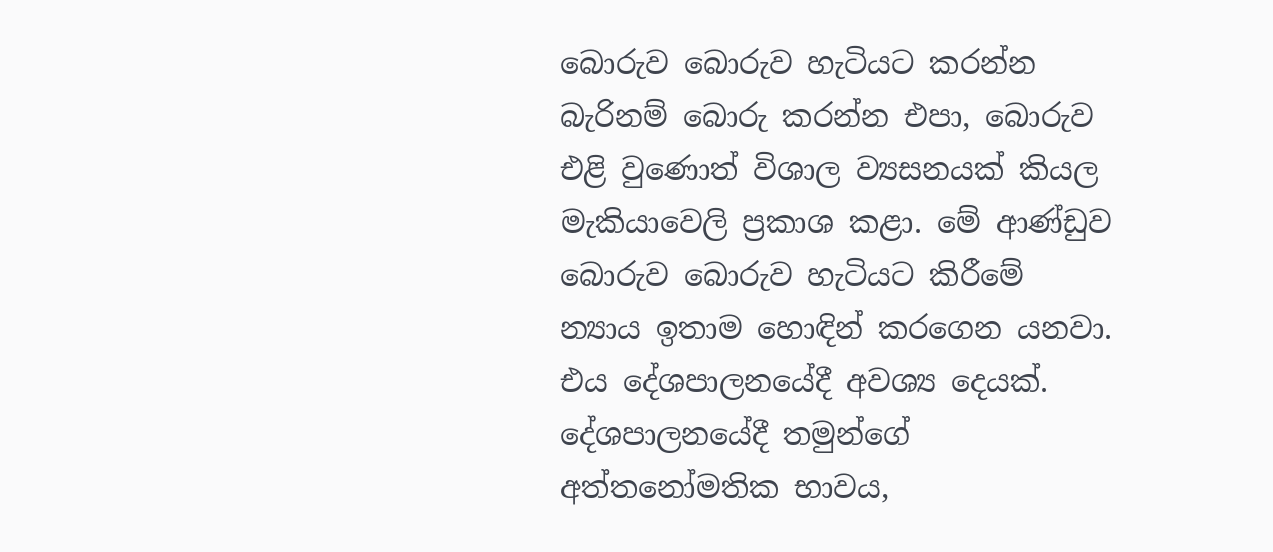බොරුව බොරුව හැටියට කරන්න බැරිනම් බොරු කරන්න එපා, බොරුව එළි වුණොත් විශාල ව්‍යසනයක්‌ කියල මැකියාවෙලි ප්‍රකාශ කළා. මේ ආණ්‌ඩුව බොරුව බොරුව හැටියට කිරීමේ න්‍යාය ඉතාම හොඳින් කරගෙන යනවා. එය දේශපාලනයේදී අවශ්‍ය දෙයක්‌. දේශපාලනයේදී තමුන්ගේ අත්තනෝමතික භාවය,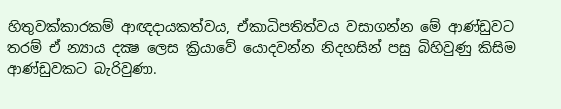හිතුවක්‌කාරකම් ආඥදායකත්වය, ඒකාධිපතිත්වය වසාගන්න මේ ආණ්‌ඩුවට තරම් ඒ න්‍යාය දක්‍ෂ ලෙස ක්‍රියාවේ යොදවන්න නිදහසින් පසු බිහිවුණු කිසිම ආණ්‌ඩුවකට බැරිවුණා.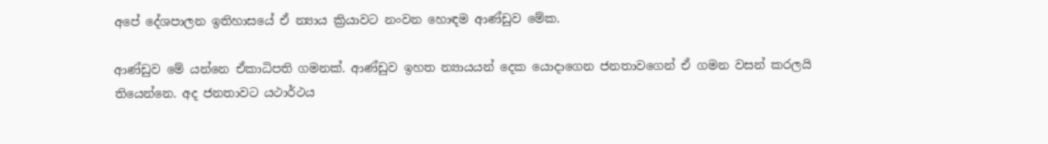අපේ දේශපාලන ඉතිහාසයේ ඒ න්‍යාය ක්‍රියාවට නංවන හොඳම ආණ්‌ඩුව මේක.

ආණ්‌ඩුව මේ යන්නෙ ඒකාධිපති ගමනක්‌. ආණ්‌ඩුව ඉහත න්‍යායයන් දෙක යොදාගෙන ජනතාවගෙන් ඒ ගමන වසන් කරලයි තියෙන්නෙ. අද ජනතාවට යථාර්ථය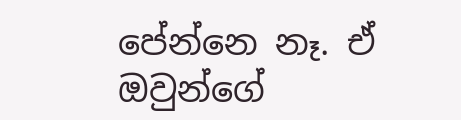පේන්නෙ නෑ. ඒ ඔවුන්ගේ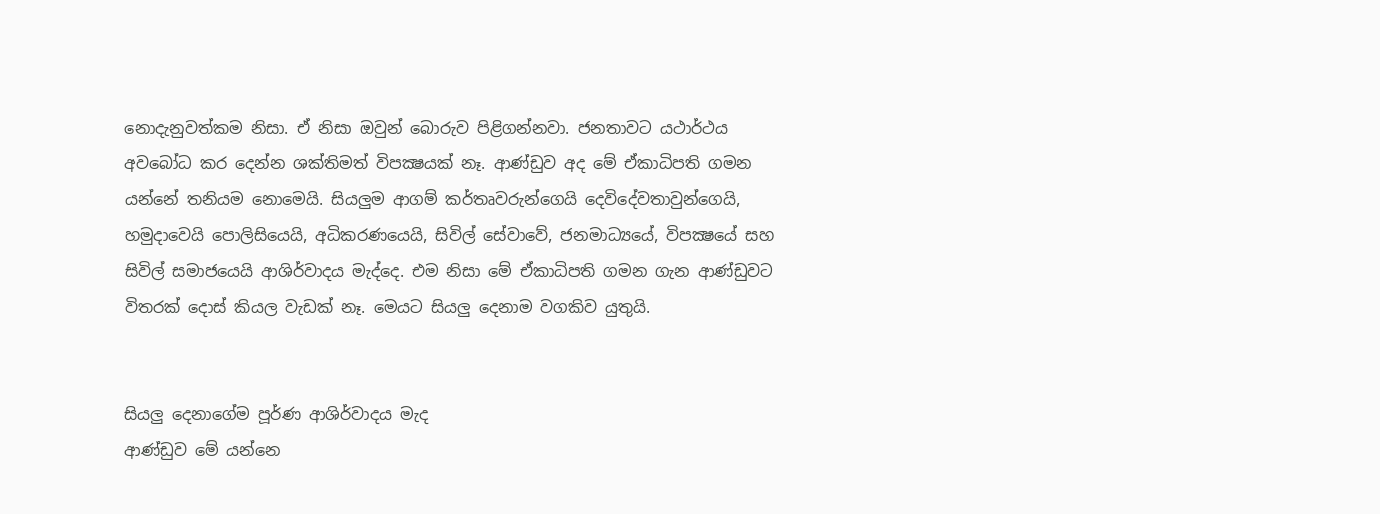නොදැනුවත්කම නිසා. ඒ නිසා ඔවුන් බොරුව පිළිගන්නවා. ජනතාවට යථාර්ථය අවබෝධ කර දෙන්න ශක්‌තිමත් විපක්‍ෂයක්‌ නෑ. ආණ්‌ඩුව අද මේ ඒකාධිපති ගමන යන්නේ තනියම නොමෙයි. සියලුම ආගම් කර්තෘවරුන්ගෙයි දෙවිදේවතාවුන්ගෙයි, හමුදාවෙයි පොලිසියෙයි, අධිකරණයෙයි, සිවිල් සේවාවේ, ජනමාධ්‍යයේ, විපක්‍ෂයේ සහ සිවිල් සමාජයෙයි ආශිර්වාදය මැද්දෙ. එම නිසා මේ ඒකාධිපති ගමන ගැන ආණ්‌ඩුවට විතරක්‌ දොස්‌ කියල වැඩක්‌ නෑ. මෙයට සියලු දෙනාම වගකිව යුතුයි.


සියලු දෙනාගේම පූර්ණ ආශිර්වාදය මැද
ආණ්‌ඩුව මේ යන්නෙ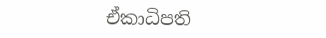ඒකාධිපති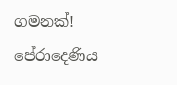ගමනක්‌!
පේරාදෙණිය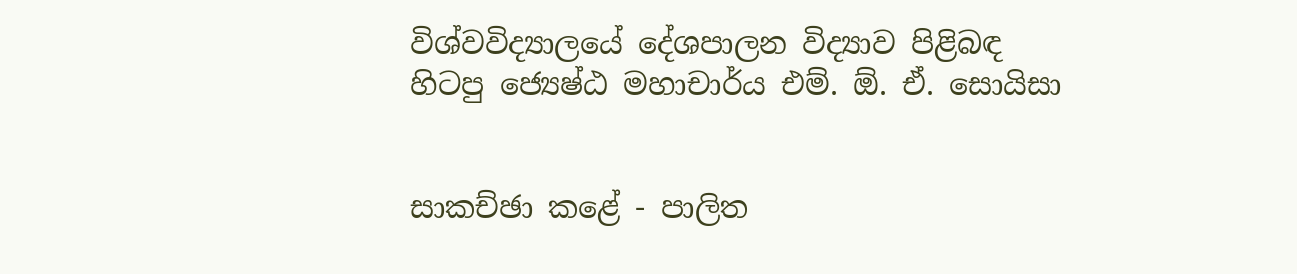විශ්වවිද්‍යාලයේ දේශපාලන විද්‍යාව පිළිබඳ
හිටපු ජ්‍යෙෂ්ඨ මහාචාර්ය එම්. ඕ. ඒ. සොයිසා


සාකච්ඡා කළේ - පාලිත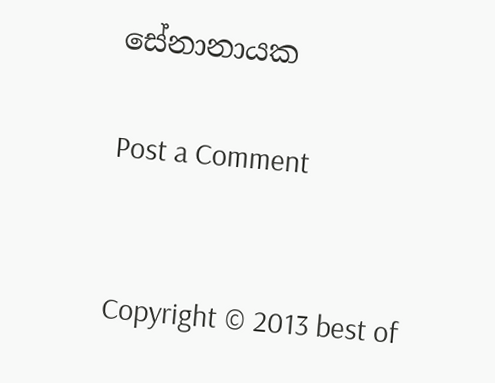සේනානායක

Post a Comment


Copyright © 2013 best of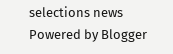selections news
Powered by Blogger